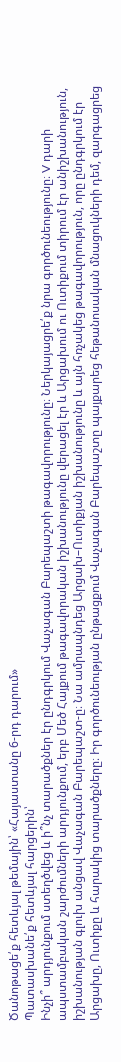Ծանոթացե՛ք հետևյալ թեմային՝ «Հայաստանը 6-րդ դարում»
Պատասխանե՛ք հետևյալ հարցերին՝
Ինչի՞ արդյունքում ստեղծվեց և ի՞նչ տարածքներ էր ընդգրկում Վաչագան Բարեպաշտի թագավորությունը։ Ներկայացրե՛ք նրա գործունեությունը։ V դարի ապստամբական շարժումների արդյունքում, երբ Մեծ Հայքում թագավորական իշխանությունը վերացել էր և Արցախում ու Ուտիքում տիրում էր անիշխանություն, իշխանության գլուխ անցավ Վաչագան Բարեպաշտ-ը։ Նա ամրապնդեց Արցախ–Ուտիքյան իշխանությունը և այն հռչակեց թագավորություն, որը ընդգրկում էր Արցախը, Ուտիքը և հարակից տարածքները։ Իր գործունեության ընթացքում Վաչագան Բարեպաշտը պայքարեց հեթանոսական մնացուկների դեմ, զարգացրեց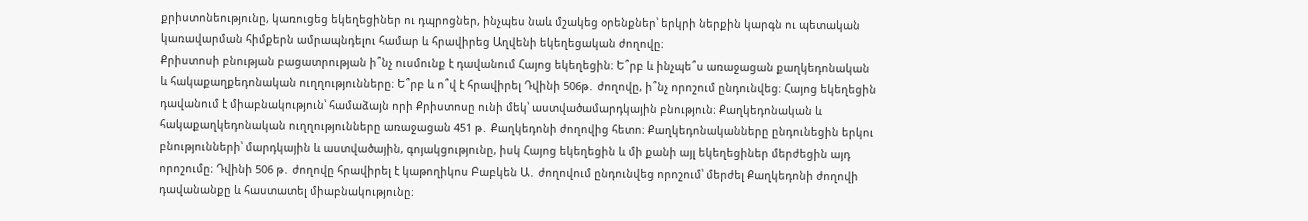քրիստոնեությունը, կառուցեց եկեղեցիներ ու դպրոցներ, ինչպես նաև մշակեց օրենքներ՝ երկրի ներքին կարգն ու պետական կառավարման հիմքերն ամրապնդելու համար և հրավիրեց Աղվենի եկեղեցական ժողովը։
Քրիստոսի բնության բացատրության ի՞նչ ուսմունք է դավանում Հայոց եկեղեցին։ Ե՞րբ և ինչպե՞ս առաջացան քաղկեդոնական և հակաքաղքեդոնական ուղղությունները։ Ե՞րբ և ո՞վ է հրավիրել Դվինի 506թ․ ժողովը, ի՞նչ որոշում ընդունվեց։ Հայոց եկեղեցին դավանում է միաբնակություն՝ համաձայն որի Քրիստոսը ունի մեկ՝ աստվածամարդկային բնություն։ Քաղկեդոնական և հակաքաղկեդոնական ուղղությունները առաջացան 451 թ․ Քաղկեդոնի ժողովից հետո։ Քաղկեդոնականները ընդունեցին երկու բնությունների՝ մարդկային և աստվածային, գոյակցությունը, իսկ Հայոց եկեղեցին և մի քանի այլ եկեղեցիներ մերժեցին այդ որոշումը։ Դվինի 506 թ․ ժողովը հրավիրել է կաթողիկոս Բաբկեն Ա․ ժողովում ընդունվեց որոշում՝ մերժել Քաղկեդոնի ժողովի դավանանքը և հաստատել միաբնակությունը։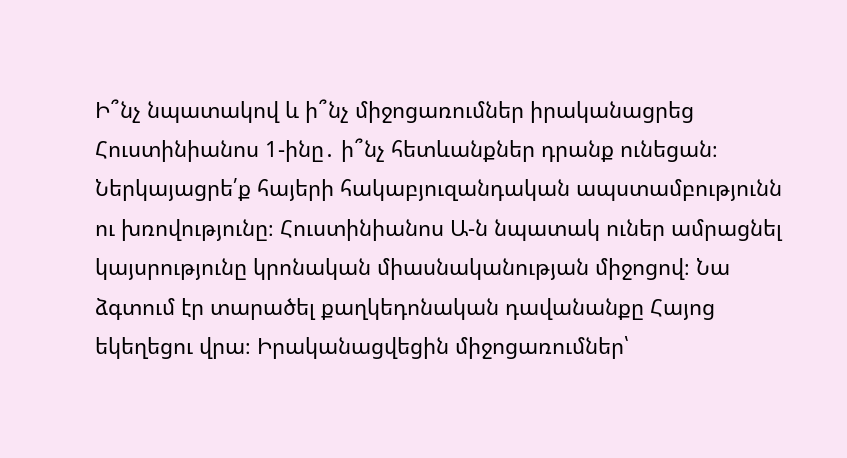Ի՞նչ նպատակով և ի՞նչ միջոցառումներ իրականացրեց Հուստինիանոս 1-ինը․ ի՞նչ հետևանքներ դրանք ունեցան։ Ներկայացրե՛ք հայերի հակաբյուզանդական ապստամբությունն ու խռովությունը։ Հուստինիանոս Ա-ն նպատակ ուներ ամրացնել կայսրությունը կրոնական միասնականության միջոցով։ Նա ձգտում էր տարածել քաղկեդոնական դավանանքը Հայոց եկեղեցու վրա։ Իրականացվեցին միջոցառումներ՝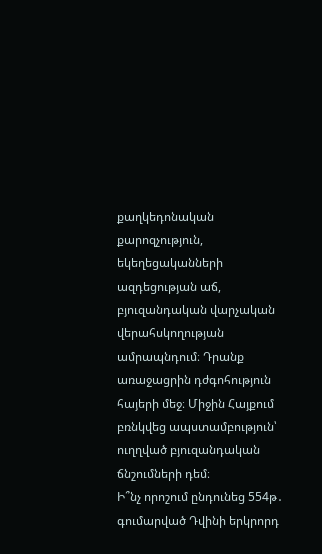քաղկեդոնական քարոզչություն, եկեղեցականների ազդեցության աճ, բյուզանդական վարչական վերահսկողության ամրապնդում։ Դրանք առաջացրին դժգոհություն հայերի մեջ։ Միջին Հայքում բռնկվեց ապստամբություն՝ ուղղված բյուզանդական ճնշումների դեմ։
Ի՞նչ որոշում ընդունեց 554թ․ գումարված Դվինի երկրորդ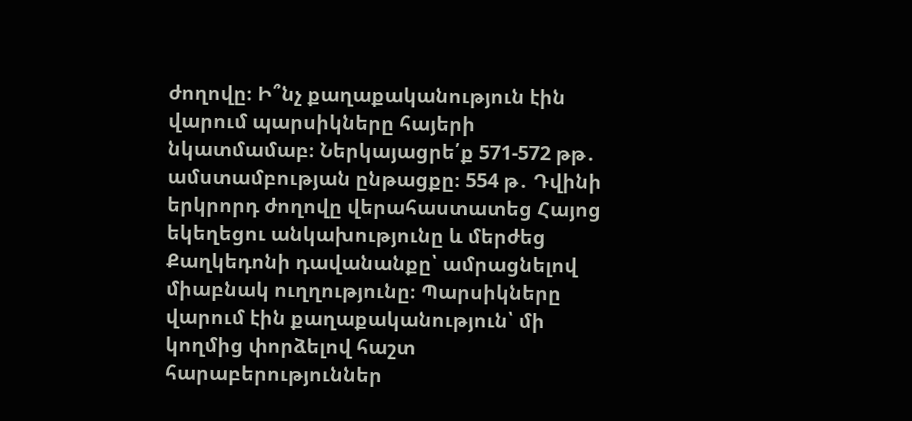ժողովը։ Ի՞նչ քաղաքականություն էին վարում պարսիկները հայերի նկատմամաբ։ Ներկայացրե՛ք 571-572 թթ․ ամստամբության ընթացքը։ 554 թ․ Դվինի երկրորդ ժողովը վերահաստատեց Հայոց եկեղեցու անկախությունը և մերժեց Քաղկեդոնի դավանանքը՝ ամրացնելով միաբնակ ուղղությունը։ Պարսիկները վարում էին քաղաքականություն՝ մի կողմից փորձելով հաշտ հարաբերություններ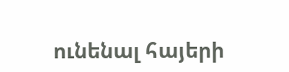ունենալ հայերի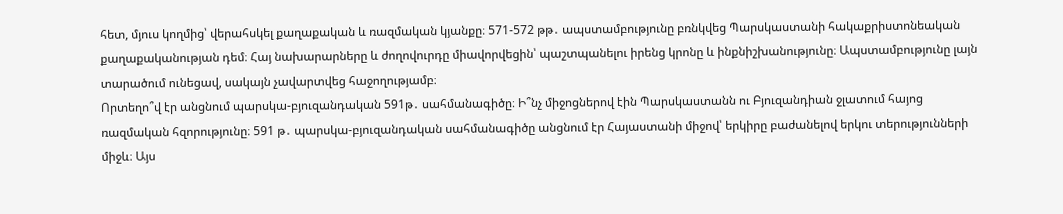հետ, մյուս կողմից՝ վերահսկել քաղաքական և ռազմական կյանքը։ 571-572 թթ․ ապստամբությունը բռնկվեց Պարսկաստանի հակաքրիստոնեական քաղաքականության դեմ։ Հայ նախարարները և ժողովուրդը միավորվեցին՝ պաշտպանելու իրենց կրոնը և ինքնիշխանությունը։ Ապստամբությունը լայն տարածում ունեցավ, սակայն չավարտվեց հաջողությամբ։
Որտեղո՞վ էր անցնում պարսկա-բյուզանդական 591թ․ սահմանագիծը։ Ի՞նչ միջոցներով էին Պարսկաստանն ու Բյուզանդիան ջլատում հայոց ռազմական հզորությունը։ 591 թ․ պարսկա-բյուզանդական սահմանագիծը անցնում էր Հայաստանի միջով՝ երկիրը բաժանելով երկու տերությունների միջև։ Այս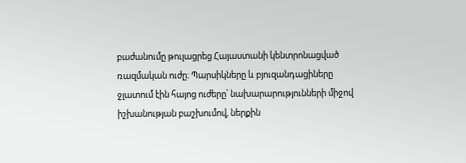բաժանումը թուլացրեց Հայաստանի կենտրոնացված ռազմական ուժը։ Պարսիկները և բյուզանդացիները ջլատում էին հայոց ուժերը՝ նախարարությունների միջով իշխանության բաշխումով, ներքին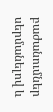բաժանումներ սերմանելով և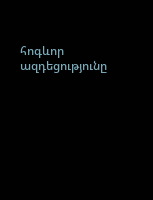հոգևոր ազդեցությունը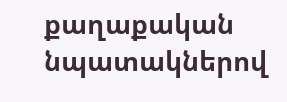քաղաքական նպատակներով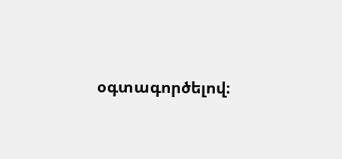օգտագործելով։